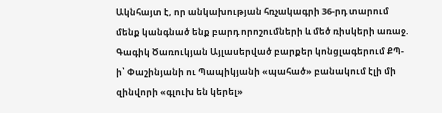Ակնհայտ է, որ անկախության հռչակագրի 36-րդ տարում մենք կանգնած ենք բարդ որոշումների և մեծ ռիսկերի առաջ. Գագիկ Ծառուկյան Այլասերված բարքեր կոնցլագերում ՔՊ-ի՝ Փաշինյանի ու Պապիկյանի «պահած» բանակում էլի մի զինվորի «գլուխ են կերել»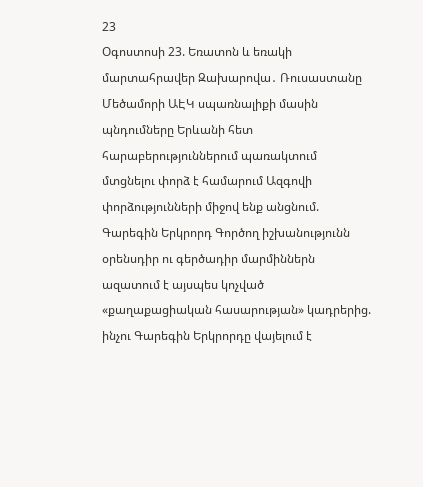23
Օգոստոսի 23. Եռատոն և եռակի մարտահրավեր Զախարովա․ Ռուսաստանը Մեծամորի ԱԷԿ սպառնալիքի մասին պնդումները Երևանի հետ հարաբերություններում պառակտում մտցնելու փորձ է համարում Ազգովի փորձությունների միջով ենք անցնում. Գարեգին Երկրորդ Գործող իշխանությունն օրենսդիր ու գերծադիր մարմիններն ազատում է այսպես կոչված «քաղաքացիական հասարության» կադրերից. ինչու Գարեգին Երկրորդը վայելում է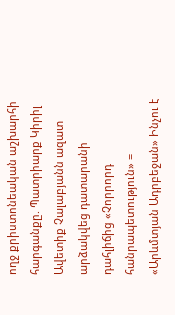ողջ քրիստոնեական աշխարհի հարգանքը. Պատրիարք Կիրիլ Ավետիք Չալաբյանն ազատ արձակվեց դատարանի դահլիճից «Չորրորդ հանրապետություն» = «Արևմտյան Ադրբեջան» Ինչու է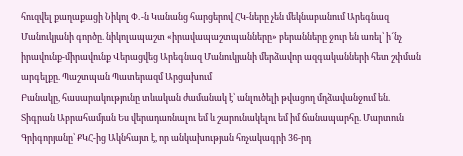հուզվել քաղաքացի Նիկոլ Փ․-ն Կանանց հարցերով ՀԿ-ները չեն մեկնաբանում Արեգնազ Մանուկյանի գործը. նիկոլապաշտ «իրավապաշտպանները» բերանները ջուր են առել՝ ի՜նչ իրավունք-միրավունք Վերացվեց Արեգնազ Մանուկյանի մերձավոր ազգականների հետ շփման արգելքը. Պաշտպան Պատերազմ Արցախում
Բանակը, հասարակությունը տևական ժամանակ է՝ անլուծելի թվացող մղձավանջում են. Տիգրան Աբրահամյան Ես վերադառնալու եմ և շարունակելու եմ իմ ճանապարհը. Մարտուն Գրիգորյանը՝ ՔԿՀ-ից Ակնհայտ է, որ անկախության հռչակագրի 36-րդ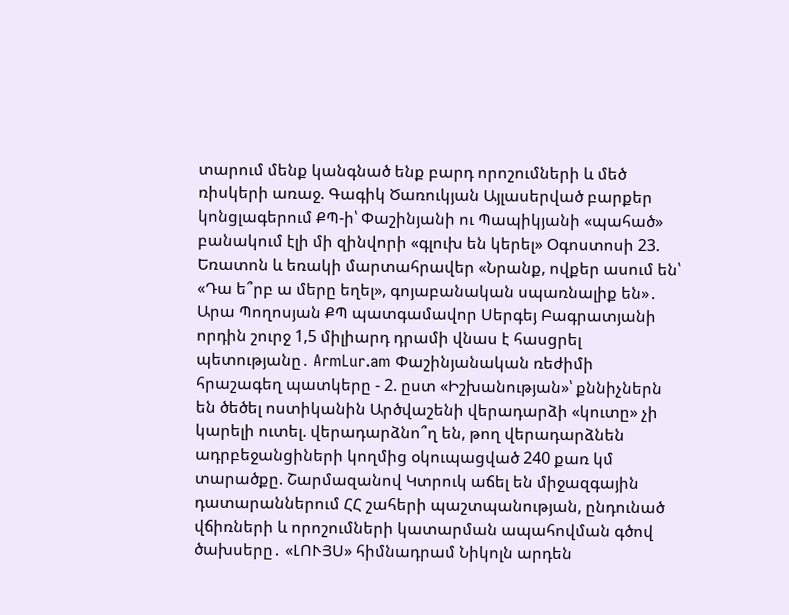տարում մենք կանգնած ենք բարդ որոշումների և մեծ ռիսկերի առաջ. Գագիկ Ծառուկյան Այլասերված բարքեր կոնցլագերում ՔՊ-ի՝ Փաշինյանի ու Պապիկյանի «պահած» բանակում էլի մի զինվորի «գլուխ են կերել» Օգոստոսի 23. Եռատոն և եռակի մարտահրավեր «Նրանք, ովքեր ասում են՝ «Դա ե՞րբ ա մերը եղել», գոյաբանական սպառնալիք են»․ Արա Պողոսյան ՔՊ պատգամավոր Սերգեյ Բագրատյանի որդին շուրջ 1,5 միլիարդ դրամի վնաս է հասցրել պետությանը․ ArmLur.am Փաշինյանական ռեժիմի հրաշագեղ պատկերը - 2. ըստ «Իշխանության»՝ քննիչներն են ծեծել ոստիկանին Արծվաշենի վերադարձի «կուտը» չի կարելի ուտել. վերադարձնո՞ղ են, թող վերադարձնեն ադրբեջանցիների կողմից օկուպացված 240 քառ կմ տարածքը. Շարմազանով Կտրուկ աճել են միջազգային դատարաններում ՀՀ շահերի պաշտպանության, ընդունած վճիռների և որոշումների կատարման ապահովման գծով ծախսերը․ «ԼՈՒՅՍ» հիմնադրամ Նիկոլն արդեն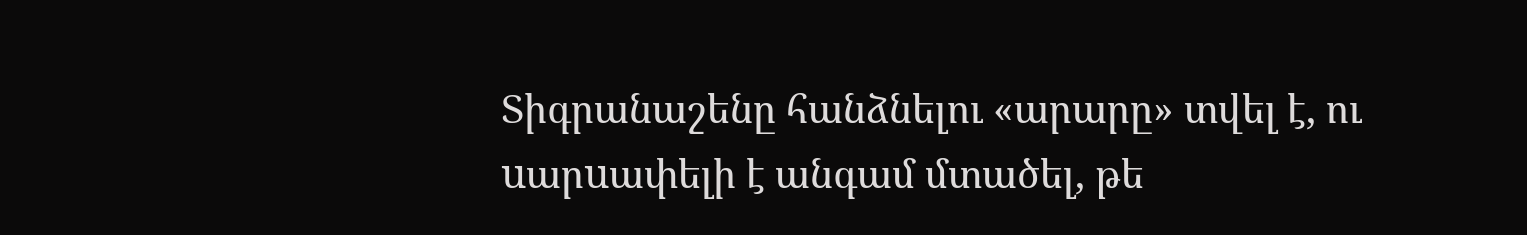Տիգրանաշենը հանձնելու «արարը» տվել է, ու uարuափելի է անգամ մտածել, թե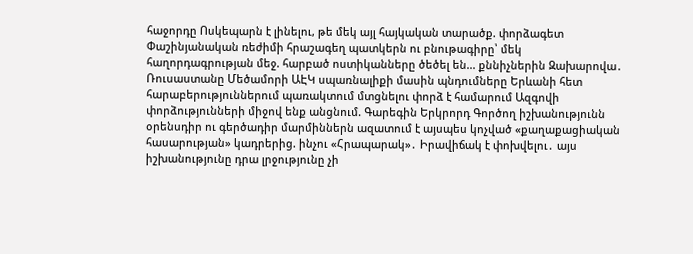հաջորդը Ոսկեպարն է լինելու, թե մեկ այլ հայկական տարածք. փորձագետ Փաշինյանական ռեժիմի հրաշագեղ պատկերն ու բնութագիրը՝ մեկ հաղորդագրության մեջ. հարբած ոստիկանները ծեծել են... քննիչներին Զախարովա․ Ռուսաստանը Մեծամորի ԱԷԿ սպառնալիքի մասին պնդումները Երևանի հետ հարաբերություններում պառակտում մտցնելու փորձ է համարում Ազգովի փորձությունների միջով ենք անցնում. Գարեգին Երկրորդ Գործող իշխանությունն օրենսդիր ու գերծադիր մարմիններն ազատում է այսպես կոչված «քաղաքացիական հասարության» կադրերից. ինչու «Հրապարակ»․ Իրավիճակ է փոխվելու․ այս իշխանությունը դրա լրջությունը չի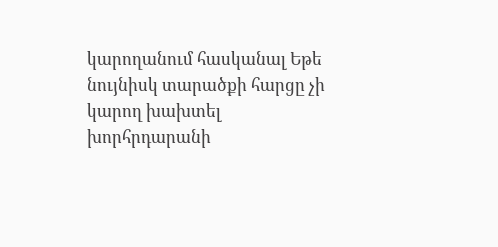կարողանում հասկանալ Եթե նույնիսկ տարածքի հարցը չի կարող խախտել խորհրդարանի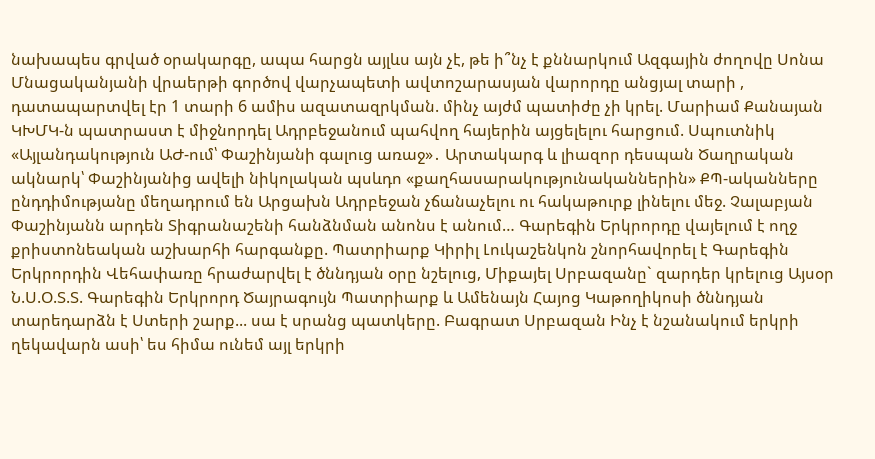նախապես գրված օրակարգը, ապա հարցն այլևս այն չէ, թե ի՞նչ է քննարկում Ազգային ժողովը Սոնա Մնացականյանի վրաերթի գործով վարչապետի ավտոշարասյան վարորդը անցյալ տարի , դատապարտվել էր 1 տարի 6 ամիս ազատազրկման. մինչ այժմ պատիժը չի կրել. Մարիամ Քանայան ԿԽՄԿ-ն պատրաստ է միջնորդել Ադրբեջանում պահվող հայերին այցելելու հարցում. Սպուտնիկ «Այլանդակություն ԱԺ-ում՝ Փաշինյանի գալուց առաջ»․ Արտակարգ և լիազոր դեսպան Ծաղրական ակնարկ՝ Փաշինյանից ավելի նիկոլական պսևդո «քաղհասարակությունականներին» ՔՊ-ականները ընդդիմությանը մեղադրում են Արցախն Ադրբեջան չճանաչելու ու հակաթուրք լինելու մեջ. Չալաբյան Փաշինյանն արդեն Տիգրանաշենի հանձնման անոնս է անում… Գարեգին Երկրորդը վայելում է ողջ քրիստոնեական աշխարհի հարգանքը. Պատրիարք Կիրիլ Լուկաշենկոն շնորհավորել է Գարեգին Երկրորդին Վեհափառը հրաժարվել է ծննդյան օրը նշելուց, Միքայել Սրբազանը` զարդեր կրելուց Այսօր Ն.Ս.Օ.Տ.Տ. Գարեգին Երկրորդ Ծայրագույն Պատրիարք և Ամենայն Հայոց Կաթողիկոսի ծննդյան տարեդարձն է Ստերի շարք... սա է սրանց պատկերը. Բագրատ Սրբազան Ինչ է նշանակում երկրի ղեկավարն ասի՝ ես հիմա ունեմ այլ երկրի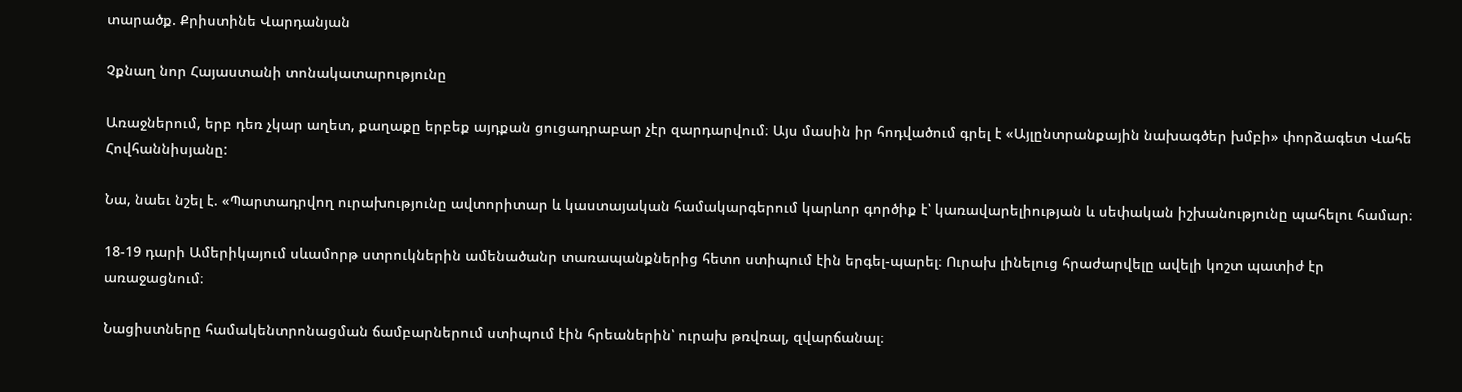տարածք. Քրիստինե Վարդանյան

Չքնաղ նոր Հայաստանի տոնակատարությունը

Առաջներում, երբ դեռ չկար աղետ, քաղաքը երբեք այդքան ցուցադրաբար չէր զարդարվում։ Այս մասին իր հոդվածում գրել է «Այլընտրանքային նախագծեր խմբի» փորձագետ Վահե Հովհաննիսյանը:

Նա, նաեւ նշել է. «Պարտադրվող ուրախությունը ավտորիտար և կաստայական համակարգերում կարևոր գործիք է՝ կառավարելիության և սեփական իշխանությունը պահելու համար։

18-19 դարի Ամերիկայում սևամորթ ստրուկներին ամենածանր տառապանքներից հետո ստիպում էին երգել-պարել։ Ուրախ լինելուց հրաժարվելը ավելի կոշտ պատիժ էր առաջացնում։

Նացիստները համակենտրոնացման ճամբարներում ստիպում էին հրեաներին՝ ուրախ թռվռալ, զվարճանալ։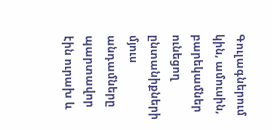Գուլագներում կին, ամուսին, բարեկամներ ունեցող ընտանիքների մյուս անդամները պարտավոր էին ուրախ և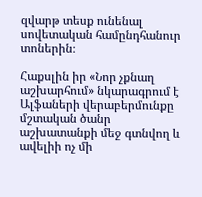զվարթ տեսք ունենալ սովետական համընդհանուր տոներին։

Հաքսլին իր «Նոր չքնաղ աշխարհում» նկարագրում է Ալֆաների վերաբերմունքը մշտական ծանր աշխատանքի մեջ գտնվող և ավելիի ոչ մի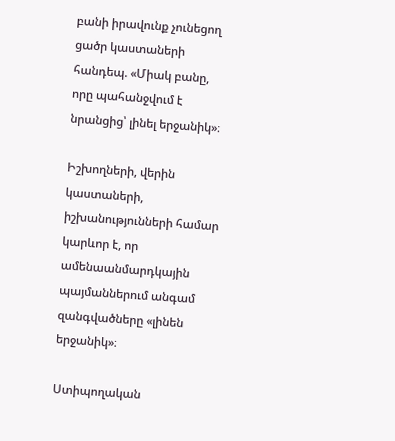բանի իրավունք չունեցող ցածր կաստաների հանդեպ. «Միակ բանը, որը պահանջվում է նրանցից՝ լինել երջանիկ»։

Իշխողների, վերին կաստաների, իշխանությունների համար կարևոր է, որ ամենաանմարդկային պայմաններում անգամ զանգվածները «լինեն երջանիկ»։

Ստիպողական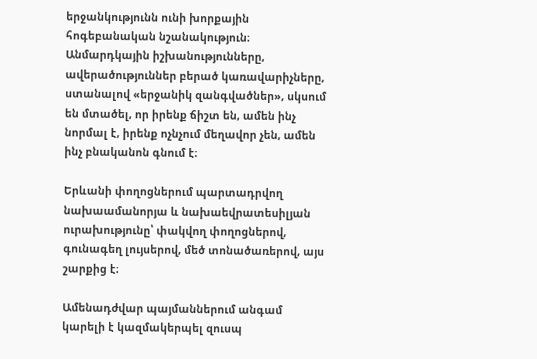երջանկությունն ունի խորքային հոգեբանական նշանակություն։ Անմարդկային իշխանությունները, ավերածություններ բերած կառավարիչները, ստանալով «երջանիկ զանգվածներ», սկսում են մտածել, որ իրենք ճիշտ են, ամեն ինչ նորմալ է, իրենք ոչնչում մեղավոր չեն, ամեն ինչ բնականոն գնում է։

Երևանի փողոցներում պարտադրվող նախաամանորյա և նախաեվրատեսիլյան ուրախությունը՝ փակվող փողոցներով, գունագեղ լույսերով, մեծ տոնածառերով, այս շարքից է։

Ամենադժվար պայմաններում անգամ կարելի է կազմակերպել զուսպ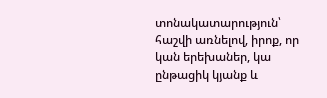տոնակատարություն՝ հաշվի առնելով, իրոք, որ կան երեխաներ, կա ընթացիկ կյանք և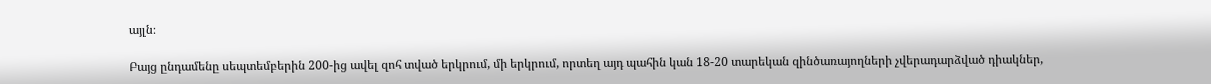այլն։

Բայց ընդամենը սեպտեմբերին 200-ից ավել զոհ տված երկրում, մի երկրում, որտեղ այդ պահին կան 18-20 տարեկան զինծառայողների չվերադարձված դիակներ,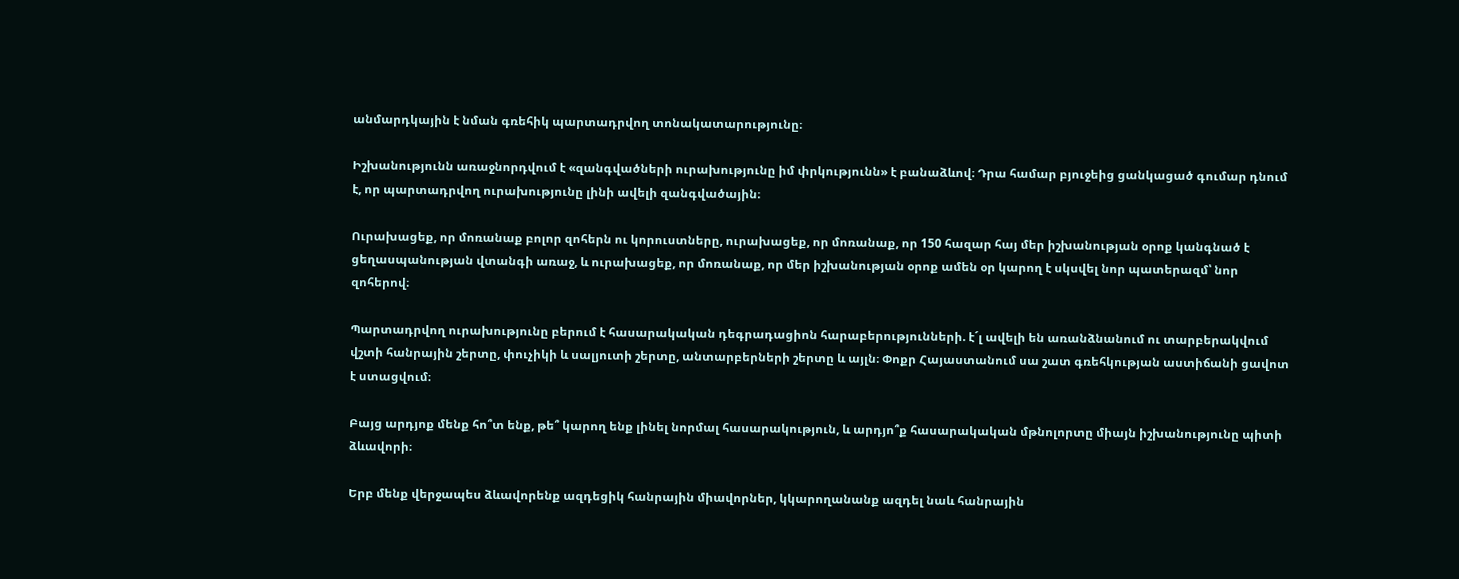անմարդկային է նման գռեհիկ պարտադրվող տոնակատարությունը։

Իշխանությունն առաջնորդվում է «զանգվածների ուրախությունը իմ փրկությունն» է բանաձևով։ Դրա համար բյուջեից ցանկացած գումար դնում է, որ պարտադրվող ուրախությունը լինի ավելի զանգվածային։

Ուրախացեք, որ մոռանաք բոլոր զոհերն ու կորուստները, ուրախացեք, որ մոռանաք, որ 150 հազար հայ մեր իշխանության օրոք կանգնած է ցեղասպանության վտանգի առաջ, և ուրախացեք, որ մոռանաք, որ մեր իշխանության օրոք ամեն օր կարող է սկսվել նոր պատերազմ՝ նոր զոհերով։

Պարտադրվող ուրախությունը բերում է հասարակական դեգրադացիոն հարաբերությունների. է´լ ավելի են առանձնանում ու տարբերակվում վշտի հանրային շերտը, փուչիկի և սալյուտի շերտը, անտարբերների շերտը և այլն։ Փոքր Հայաստանում սա շատ գռեհկության աստիճանի ցավոտ է ստացվում։

Բայց արդյոք մենք հո՞տ ենք, թե՞ կարող ենք լինել նորմալ հասարակություն, և արդյո՞ք հասարակական մթնոլորտը միայն իշխանությունը պիտի ձևավորի։

Երբ մենք վերջապես ձևավորենք ազդեցիկ հանրային միավորներ, կկարողանանք ազդել նաև հանրային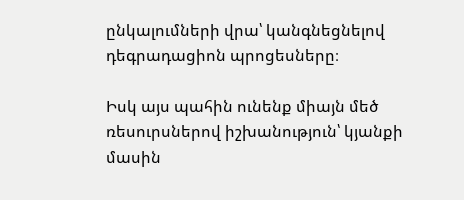ընկալումների վրա՝ կանգնեցնելով դեգրադացիոն պրոցեսները։

Իսկ այս պահին ունենք միայն մեծ ռեսուրսներով իշխանություն՝ կյանքի մասին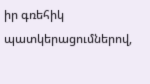իր գռեհիկ պատկերացումներով,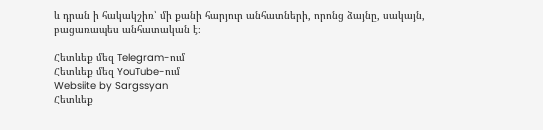և դրան ի հակակշիռ՝ մի քանի հարյուր անհատների, որոնց ձայնը, սակայն, բացառապես անհատական է։

Հետևեք մեզ Telegram-ում
Հետևեք մեզ YouTube-ում
Websiite by Sargssyan
Հետևեք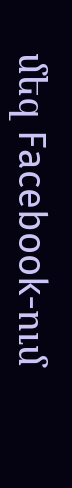մեզ Facebook-ում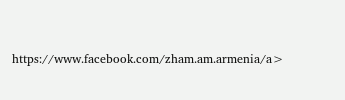https://www.facebook.com/zham.am.armenia/a>